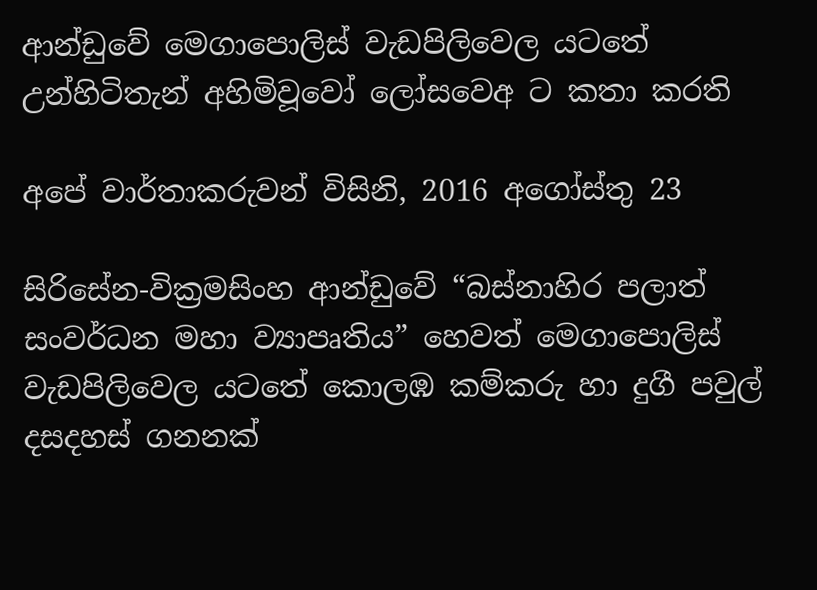ආන්ඩුවේ මෙගාපොලිස් වැඩපිලිවෙල යටතේ උන්හිටිතැන් අහිමිවූවෝ ලෝසවෙඅ ට කතා කරති

අපේ වාර්තාකරුවන් විසිනි, 2016 අගෝස්තු 23

සිරිසේන-වික්‍රමසිංහ ආන්ඩුවේ “බස්නාහිර පලාත් සංවර්ධන මහා ව්‍යාපෘතිය” හෙවත් මෙගාපොලිස් වැඩපිලිවෙල යටතේ කොලඹ කම්කරු හා දුගී පවුල් දසදහස් ගනනක්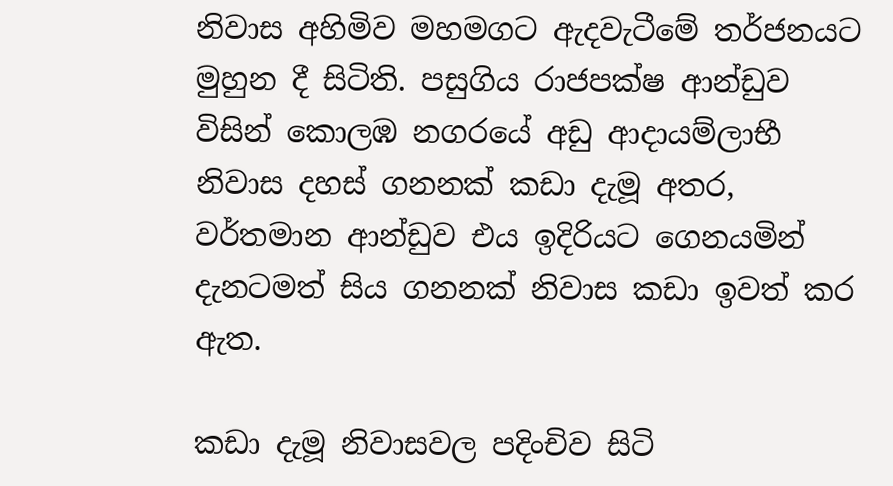නිවාස අහිමිව මහමගට ඇදවැටීමේ තර්ජනයට මුහුන දී සිටිති. පසුගිය රාජපක්ෂ ආන්ඩුව විසින් කොලඹ නගරයේ අඩු ආදායම්ලාභී නිවාස දහස් ගනනක් කඩා දැමූ අතර, වර්තමාන ආන්ඩුව එය ඉදිරියට ගෙනයමින් දැනටමත් සිය ගනනක් නිවාස කඩා ඉවත් කර ඇත.

කඩා දැමූ නිවාසවල පදිංචිව සිටි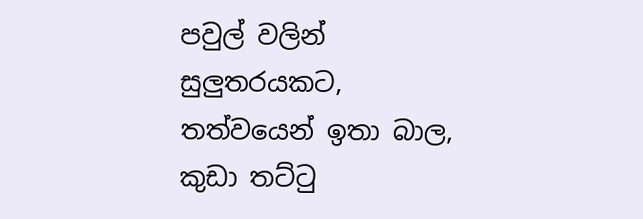පවුල් වලින් සුලුතරයකට, තත්වයෙන් ඉතා බාල, කුඩා තට්ටු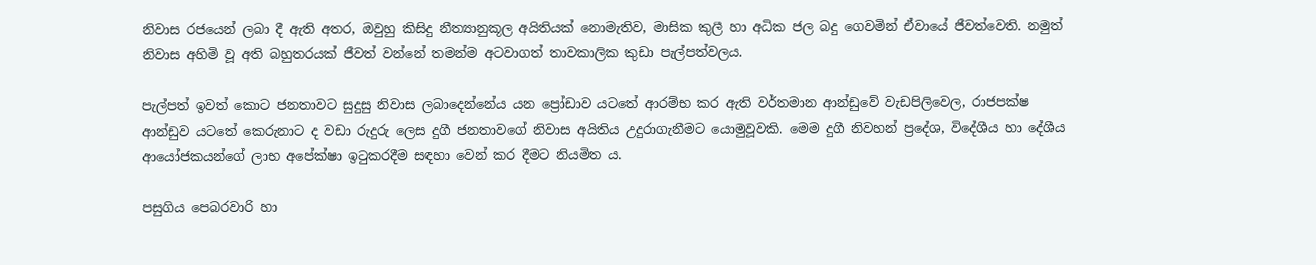නිවාස රජයෙන් ලබා දී ඇති අතර, ඔවුහු කිසිදු නීත්‍යානුකූල අයිතියක් නොමැතිව, මාසික කුලී හා අධික ජල බදු ගෙවමින් ඒවායේ ජීවත්වෙති. නමුත් නිවාස අහිමි වූ අති බහුතරයක් ජීවත් වන්නේ තමන්ම අටවාගත් තාවකාලික කුඩා පැල්පත්වලය.

පැල්පත් ඉවත් කොට ජනතාවට සුදුසු නිවාස ලබාදෙන්නේය යන ප්‍රෝඩාව යටතේ ආරම්භ කර ඇති වර්තමාන ආන්ඩුවේ වැඩපිලිවෙල, රාජපක්ෂ ආන්ඩුව යටතේ කෙරුනාට ද වඩා රුදුරු ලෙස දුගී ජනතාවගේ නිවාස අයිතිය උදුරාගැනීමට යොමුවූවකි. මෙම දුගී නිවහන් ප්‍රදේශ, විදේශීය හා දේශීය ආයෝජකයන්ගේ ලාභ අපේක්ෂා ඉටුකරදීම සඳහා වෙන් කර දීමට නියමිත ය.

පසුගිය පෙබරවාරි හා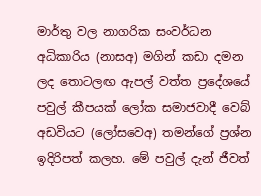මාර්තු වල නාගරික සංවර්ධන අධිකාරිය (නාසඅ) මගින් කඩා දමන ලද තොටලඟ ඇපල් වත්ත ප්‍රදේශයේ පවුල් කීපයක් ලෝක සමාජවාදී වෙබ් අඩවියට (ලෝසවෙඅ) තමන්ගේ ප්‍රශ්න ඉදිරිපත් කලහ. මේ පවුල් දැන් ජීවත්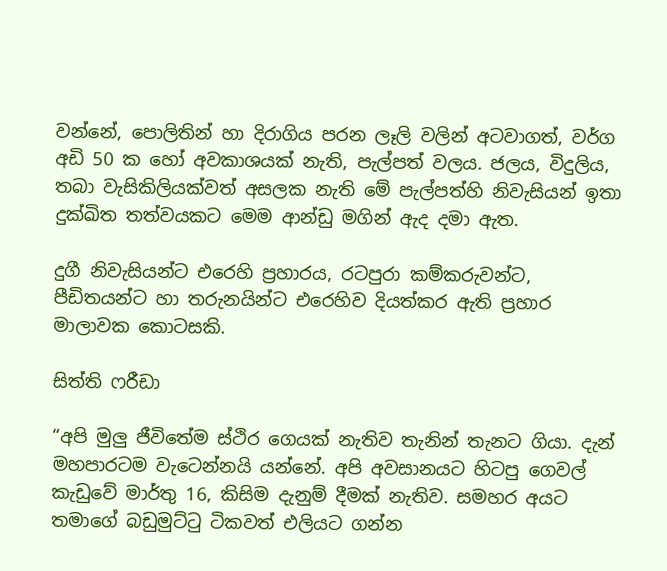වන්නේ, පොලිතින් හා දිරාගිය පරන ලෑලි වලින් අටවාගත්, වර්ග අඩි 50 ක හෝ අවකාශයක් නැති, පැල්පත් වලය. ජලය, විදුලිය, තබා වැසිකිලියක්වත් අසලක නැති මේ පැල්පත්හි නිවැසියන් ඉතා දුක්ඛිත තත්වයකට මෙම ආන්ඩු මගින් ඇද දමා ඇත.

දුගී නිවැසියන්ට එරෙහි ප්‍රහාරය, රටපුරා කම්කරුවන්ට, පීඩිතයන්ට හා තරුනයින්ට එරෙහිව දියත්කර ඇති ප්‍රහාර මාලාවක කොටසකි.

සිත්ති ෆරීඩා

“අපි මුලු ජීවිතේම ස්ථිර ගෙයක් නැතිව තැනින් තැනට ගියා. දැන් මහපාරටම වැටෙන්නයි යන්නේ. අපි අවසානයට හිටපු ගෙවල් කැඩුවේ මාර්තු 16, කිසිම දැනුම් දීමක් නැතිව. සමහර අයට තමාගේ බඩුමුට්ටු ටිකවත් එලියට ගන්න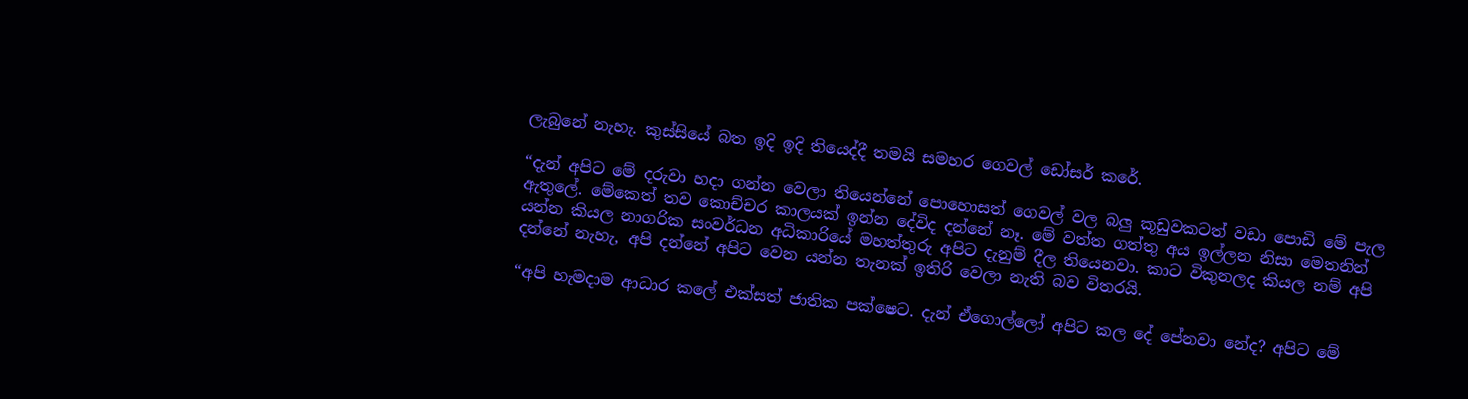ලැබුනේ නැහැ. කුස්සියේ බත ඉදි ඉදි තියෙද්දී තමයි සමහර ගෙවල් ඩෝසර් කරේ.

“දැන් අපිට මේ දරුවා හදා ගන්න වෙලා තියෙන්නේ පොහොසත් ගෙවල් වල බලු කූඩුවකටත් වඩා පොඩි මේ පැල ඇතුලේ. මේකෙත් තව කොච්චර කාලයක් ඉන්න දේවිද දන්නේ නෑ. මේ වත්ත ගත්තු අය ඉල්ලන නිසා මෙතනින් යන්න කියල නාගරික සංවර්ධන අධිකාරියේ මහත්තුරු අපිට දැනුම් දීල තියෙනවා. කාට විකුනලද කියල නම් අපි දන්නේ නැහැ, අපි දන්නේ අපිට වෙන යන්න තැනක් ඉතිරි වෙලා නැති බව විතරයි.

“අපි හැමදාම ආධාර කලේ එක්සත් ජාතික පක්ෂෙට. දැන් ඒගොල්ලෝ අපිට කල දේ පේනවා නේද? අපිට මේ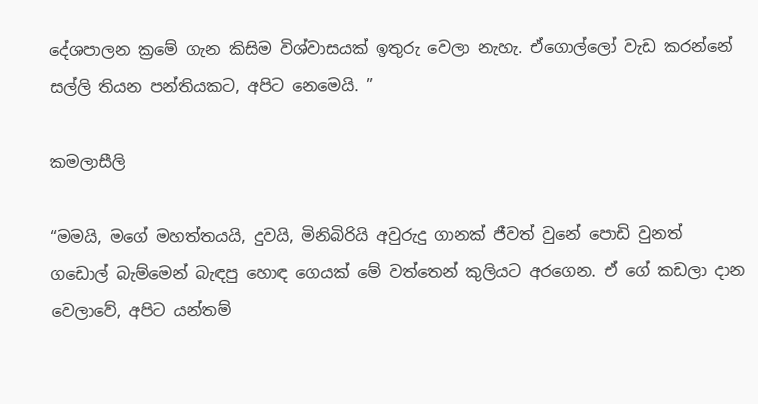දේශපාලන ක්‍රමේ ගැන කිසිම විශ්වාසයක් ඉතුරු වෙලා නැහැ. ඒගොල්ලෝ වැඩ කරන්නේ සල්ලි තියන පන්තියකට, අපිට නෙමෙයි. ”

කමලාසීලි

“මමයි, මගේ මහත්තයයි, දුවයි, මිනිබිරියි අවුරුදු ගානක් ජීවත් වුනේ පොඩි වුනත් ගඩොල් බැම්මෙන් බැඳපු හොඳ ගෙයක් මේ වත්තෙන් කුලියට අරගෙන. ඒ ගේ කඩලා දාන වෙලාවේ, අපිට යන්තම්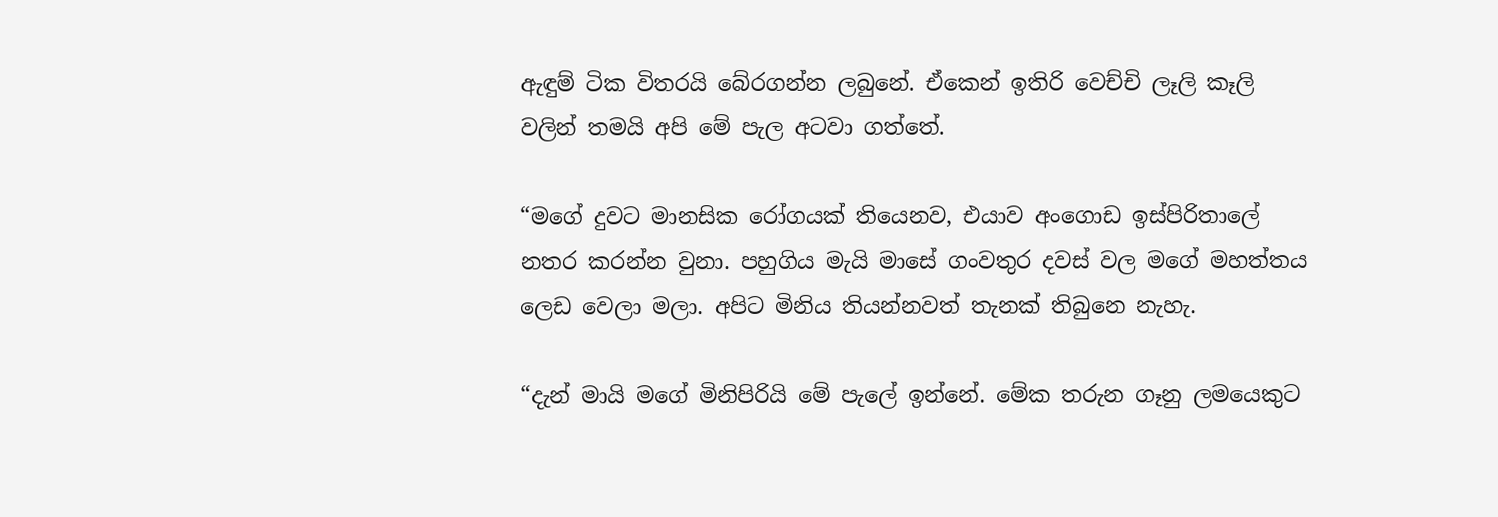ඇඳුම් ටික විතරයි බේරගන්න ලබුනේ. ඒකෙන් ඉතිරි වෙච්චි ලෑලි කෑලි වලින් තමයි අපි මේ පැල අටවා ගත්තේ.

“මගේ දුවට මානසික රෝගයක් තියෙනව, එයාව අංගොඩ ඉස්පිරිතාලේ නතර කරන්න වුනා. පහුගිය මැයි මාසේ ගංවතුර දවස් වල මගේ මහත්තය ලෙඩ වෙලා මලා. අපිට මිනිය තියන්නවත් තැනක් තිබුනෙ නැහැ.

“දැන් මායි මගේ මිනිපිරියි මේ පැලේ ඉන්නේ. මේක තරුන ගෑනු ලමයෙකුට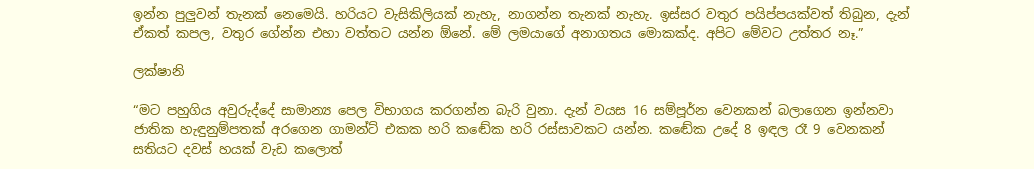ඉන්න පුලුවන් තැනක් නෙමෙයි. හරියට වැසිකිලියක් නැහැ, නාගන්න තැනක් නැහැ. ඉස්සර වතුර පයිප්පයක්වත් තිබුන, දැන් ඒකත් කපල, වතුර ගේන්න එහා වත්තට යන්න ඕනේ. මේ ලමයාගේ අනාගතය මොකක්ද. අපිට මේවට උත්තර නෑ.”

ලක්ෂානි

“මට පහුගිය අවුරුද්දේ සාමාන්‍ය පෙල විභාගය කරගන්න බැරි වුනා. දැන් වයස 16 සම්පූර්න වෙනකන් බලාගෙන ඉන්නවා ජාතික හැඳුනුම්පතක් අරගෙන ගාමන්ට් එකක හරි කඬේක හරි රස්සාවකට යන්න. කඬේක උදේ 8 ඉඳල රෑ 9 වෙනකන් සතියට දවස් හයක් වැඩ කලොත්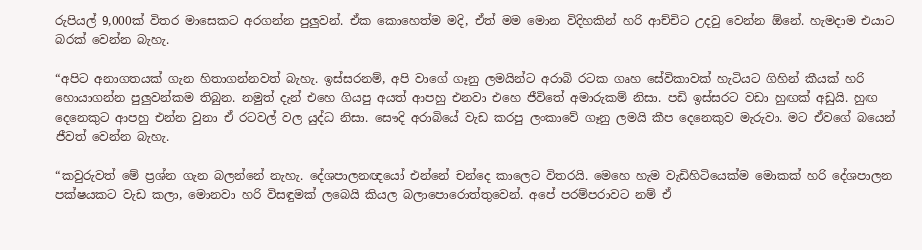රුපියල් 9,000ක් විතර මාසෙකට අරගන්න පුලුවන්. ඒක කොහෙත්ම මදි, ඒත් මම මොන විදිහකින් හරි ආච්චිට උදවු වෙන්න ඕනේ. හැමදාම එයාට බරක් වෙන්න බැහැ.

“අපිට අනාගතයක් ගැන හිතාගන්නවත් බැහැ. ඉස්සරනම්, අපි වාගේ ගෑනු ලමයින්ට අරාබි රටක ගෘහ සේවිකාවක් හැටියට ගිහින් කීයක් හරි හොයාගන්න පුලුවන්කම තිබුන. නමුත් දැන් එහෙ ගියපු අයත් ආපහු එනවා එහෙ ජීවිතේ අමාරුකම් නිසා. පඩි ඉස්සරට වඩා හුඟක් අඩුයි. හුඟ දෙනෙකුට ආපහු එන්න වුනා ඒ රටවල් වල යුද්ධ නිසා. සෞදි අරාබියේ වැඩ කරපු ලංකාවේ ගෑනු ලමයි කීප දෙනෙකුව මැරුවා. මට ඒවගේ බයෙන් ජීවත් වෙන්න බැහැ.

“කවුරුවත් මේ ප්‍රශ්න ගැන බලන්නේ නැහැ. දේශපාලනඥයෝ එන්නේ චන්දෙ කාලෙට විතරයි. මෙහෙ හැම වැඩිහිටියෙක්ම මොකක් හරි දේශපාලන පක්ෂයකට වැඩ කලා, මොනවා හරි විසඳුමක් ලබෙයි කියල බලාපොරොත්තුවෙන්. අපේ පරම්පරාවට නම් ඒ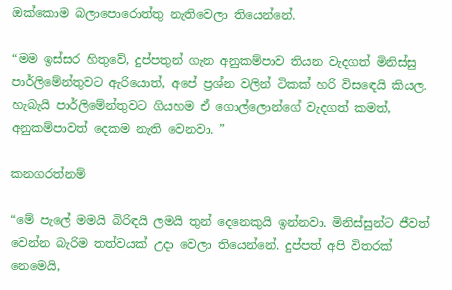ඔක්කොම බලාපොරොත්තු නැතිවෙලා තියෙන්නේ.

“මම ඉස්සර හිතුවේ, දුප්පතුන් ගැන අනුකම්පාව තියන වැදගත් මිනිස්සු පාර්ලිමේන්තුවට ඇරියොත්, අපේ ප්‍රශ්න වලින් ටිකක් හරි විසඳෙයි කියල. හැබැයි පාර්ලිමේන්තුවට ගියහම ඒ ගොල්ලොන්ගේ වැදගත් කමත්, අනුකම්පාවත් දෙකම නැති වෙනවා. ”

කනගරත්නම්

“මේ පැලේ මමයි බිරිඳයි ලමයි තුන් දෙනෙකුයි ඉන්නවා. මිනිස්සුන්ට ජීවත් වෙන්න බැරිම තත්වයක් උදා වෙලා තියෙන්නේ. දුප්පත් අපි විතරක් නෙමෙයි,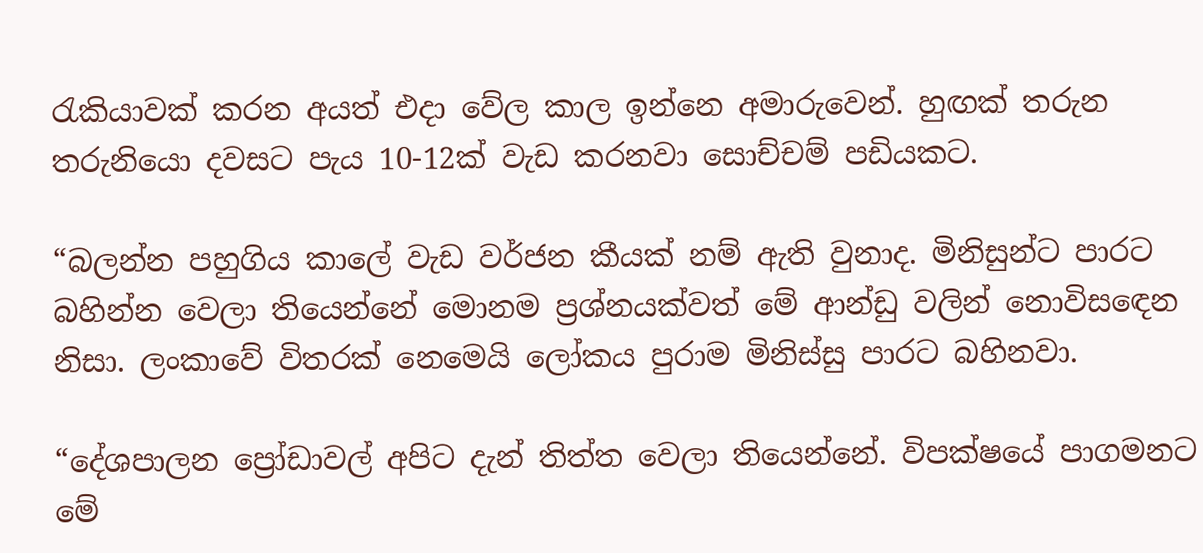රැකියාවක් කරන අයත් එදා වේල කාල ඉන්නෙ අමාරුවෙන්. හුඟක් තරුන තරුනියො දවසට පැය 10-12ක් වැඩ කරනවා සොච්චම් පඩියකට.

“බලන්න පහුගිය කාලේ වැඩ වර්ජන කීයක් නම් ඇති වුනාද. මිනිසුන්ට පාරට බහින්න වෙලා තියෙන්නේ මොනම ප්‍රශ්නයක්වත් මේ ආන්ඩු වලින් නොවිසඳෙන නිසා. ලංකාවේ විතරක් නෙමෙයි ලෝකය පුරාම මිනිස්සු පාරට බහිනවා.

“දේශපාලන ප්‍රෝඩාවල් අපිට දැන් තිත්ත වෙලා තියෙන්නේ. විපක්ෂයේ පාගමනට මේ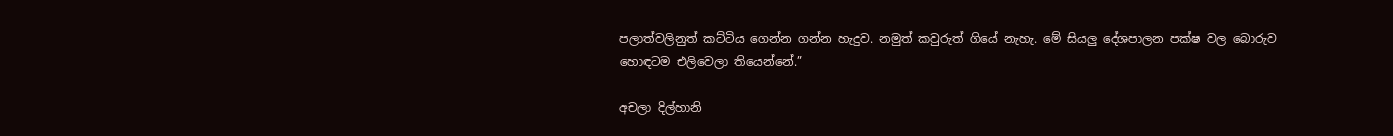පලාත්වලිනුත් කට්ටිය ගෙන්න ගන්න හැදුව. නමුත් කවුරුත් ගියේ නැහැ. මේ සියලු දේශපාලන පක්ෂ වල බොරුව හොඳටම එලිවෙලා තියෙන්නේ.”

අචලා දිල්හානි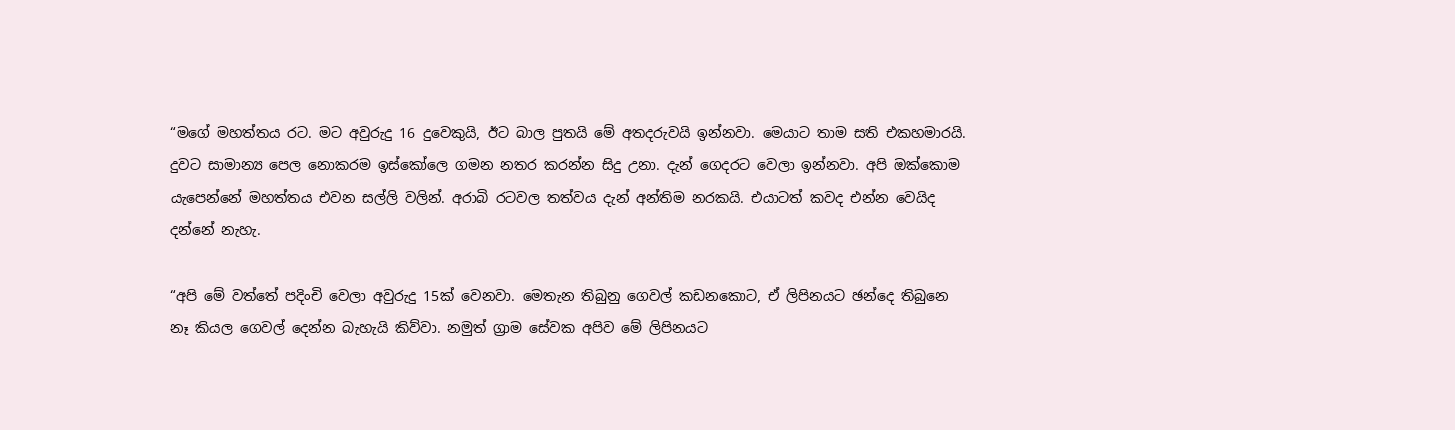“මගේ මහත්තය රට. මට අවුරුදු 16 දුවෙකුයි, ඊට බාල පුතයි මේ අතදරුවයි ඉන්නවා. මෙයාට තාම සති එකහමාරයි. දුවට සාමාන්‍ය පෙල නොකරම ඉස්කෝලෙ ගමන නතර කරන්න සිදු උනා. දැන් ගෙදරට වෙලා ඉන්නවා. අපි ඔක්කොම යැපෙන්නේ මහත්තය එවන සල්ලි වලින්. අරාබි රටවල තත්වය දැන් අන්තිම නරකයි. එයාටත් කවද එන්න වෙයිද දන්නේ නැහැ.

“අපි මේ වත්තේ පදිංචි වෙලා අවුරුදු 15ක් වෙනවා. මෙතැන තිබුනු ගෙවල් කඩනකොට, ඒ ලිපිනයට ඡන්දෙ තිබුනෙ නෑ කියල ගෙවල් දෙන්න බැහැයි කිව්වා. නමුත් ග්‍රාම සේවක අපිව මේ ලිපිනයට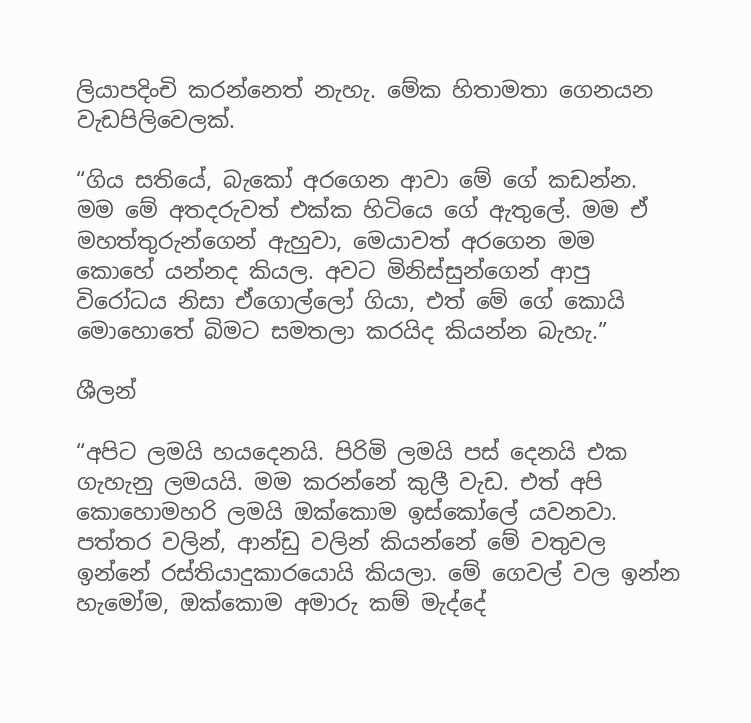ලියාපදිංචි කරන්නෙත් නැහැ. මේක හිතාමතා ගෙනයන වැඩපිලිවෙලක්.

“ගිය සතියේ, බැකෝ අරගෙන ආවා මේ ගේ කඩන්න. මම මේ අතදරුවත් එක්ක හිටියෙ ගේ ඇතුලේ. මම ඒ මහත්තුරුන්ගෙන් ඇහුවා, මෙයාවත් අරගෙන මම කොහේ යන්නද කියල. අවට මිනිස්සුන්ගෙන් ආපු විරෝධය නිසා ඒගොල්ලෝ ගියා, එත් මේ ගේ කොයි මොහොතේ බිමට සමතලා කරයිද කියන්න බැහැ.”

ශීලන්

“අපිට ලමයි හයදෙනයි. පිරිමි ලමයි පස් දෙනයි එක ගැහැනු ලමයයි. මම කරන්නේ කුලී වැඩ. එත් අපි කොහොමහරි ලමයි ඔක්කොම ඉස්කෝලේ යවනවා. පත්තර වලින්, ආන්ඩු වලින් කියන්නේ මේ වතුවල ඉන්නේ රස්තියාදුකාරයොයි කියලා. මේ ගෙවල් වල ඉන්න හැමෝම, ඔක්කොම අමාරු කම් මැද්දේ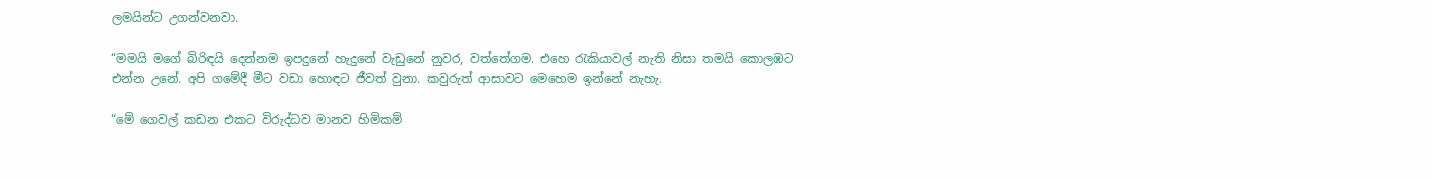ලමයින්ට උගන්වනවා.

“මමයි මගේ බිරිඳයි දෙන්නම ඉපදුනේ හැදුනේ වැඩුනේ නුවර, වත්තේගම. එහෙ රැකියාවල් නැති නිසා තමයි කොලඹට එන්න උනේ. අපි ගමේදී මීට වඩා හොඳට ජීවත් වුනා. කවුරුත් ආසාවට මෙහෙම ඉන්නේ නැහැ.

“මේ ගෙවල් කඩන එකට විරුද්ධව මානව හිමිකම්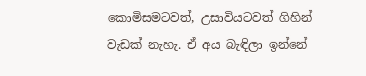කොමිසමටවත්, උසාවියටවත් ගිහින් වැඩක් නැහැ. ඒ අය බැඳිලා ඉන්නේ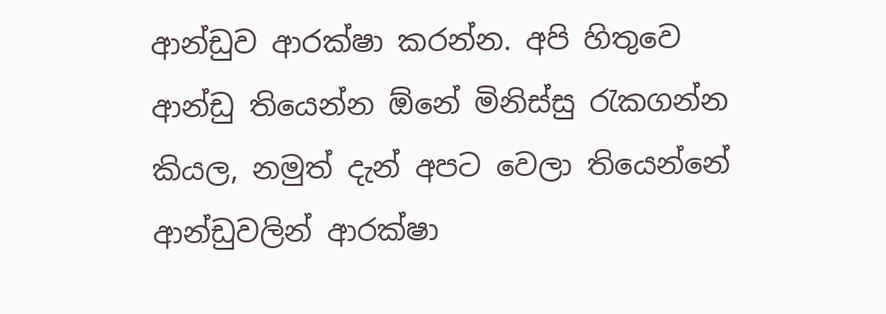ආන්ඩුව ආරක්ෂා කරන්න. අපි හිතුවෙ ආන්ඩු තියෙන්න ඕනේ මිනිස්සු රැකගන්න කියල, නමුත් දැන් අපට වෙලා තියෙන්නේ ආන්ඩුවලින් ආරක්ෂා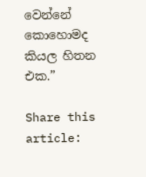වෙන්නේ කොහොමද කියල හිතන එක.”

Share this article: